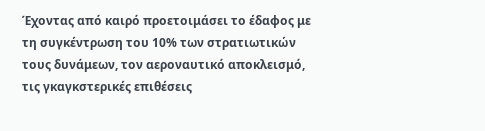Έχοντας από καιρό προετοιμάσει το έδαφος με τη συγκέντρωση του 10% των στρατιωτικών τους δυνάμεων, τον αεροναυτικό αποκλεισμό, τις γκαγκστερικές επιθέσεις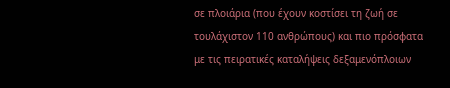σε πλοιάρια (που έχουν κοστίσει τη ζωή σε τουλάχιστον 110 ανθρώπους) και πιο πρόσφατα με τις πειρατικές καταλήψεις δεξαμενόπλοιων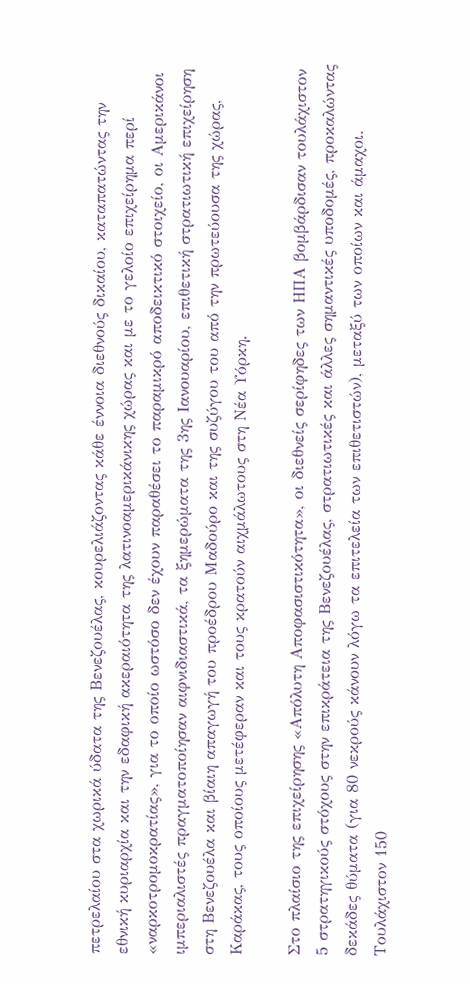πετρελαίου στα χωρικά ύδατα της Βενεζουέλας, κουρελιάζοντας κάθε έννοια διεθνούς δικαίου, καταπατώντας την εθνική κυριαρχία και την εδαφική ακεραιότητα της λατινοαμερικάνικης χώρας και με το γελοίο επιχείρημα περί «ναρκοτρομοκρατίας», για το οποίο ωστόσο δεν έχουν παραθέσει το παραμικρό αποδεικτικό στοιχείο, οι Αμερικάνοι ιμπεριαλιστές πραγματοποίησαν αιφνιδιαστικά, τα ξημερώματα της 3ης Ιανουαρίου, επιθετική στρατιωτική επιχείρηση στη Βενεζουέλα και βίαιη απαγωγή του προέδρου Μαδούρο και της συζύγου του από την πρωτεύουσα της χώρας, Καράκας, τους οποίους μετέφεραν και τους κρατούν αιχμάλωτους στη Νέα Υόρκη.

Στο πλαίσιο της επιχείρησης «Απόλυτη Αποφασιστικότητα», οι διεθνείς σερίφηδες των ΗΠΑ βομβάρδισαν τουλάχιστον 5 στρατηγικούς στόχους στην επικράτεια της Βενεζουέλας, στρατιωτικές και άλλες σημαντικές υποδομές, προκαλώντας δεκάδες θύματα (για 80 νεκρούς κάνουν λόγω τα επιτελεία των επιθετιστών), μεταξύ των οποίων και άμαχοι. Τουλάχιστον 150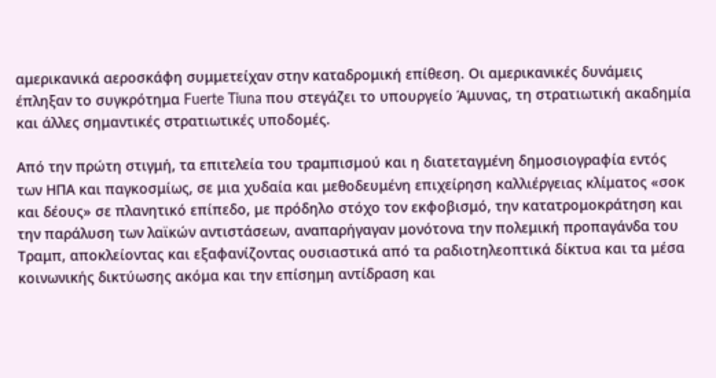αμερικανικά αεροσκάφη συμμετείχαν στην καταδρομική επίθεση. Οι αμερικανικές δυνάμεις έπληξαν το συγκρότημα Fuerte Tiuna που στεγάζει το υπουργείο Άμυνας, τη στρατιωτική ακαδημία και άλλες σημαντικές στρατιωτικές υποδομές.

Από την πρώτη στιγμή, τα επιτελεία του τραμπισμού και η διατεταγμένη δημοσιογραφία εντός των ΗΠΑ και παγκοσμίως, σε μια χυδαία και μεθοδευμένη επιχείρηση καλλιέργειας κλίματος «σοκ και δέους» σε πλανητικό επίπεδο, με πρόδηλο στόχο τον εκφοβισμό, την κατατρομοκράτηση και την παράλυση των λαϊκών αντιστάσεων, αναπαρήγαγαν μονότονα την πολεμική προπαγάνδα του Τραμπ, αποκλείοντας και εξαφανίζοντας ουσιαστικά από τα ραδιοτηλεοπτικά δίκτυα και τα μέσα κοινωνικής δικτύωσης ακόμα και την επίσημη αντίδραση και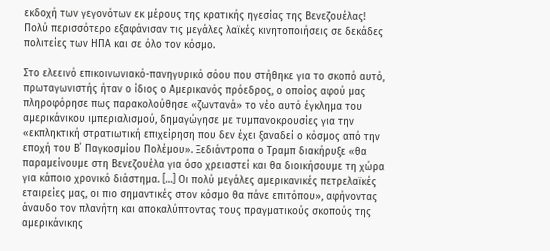εκδοχή των γεγονότων εκ μέρους της κρατικής ηγεσίας της Βενεζουέλας! Πολύ περισσότερο εξαφάνισαν τις μεγάλες λαϊκές κινητοποιήσεις σε δεκάδες πολιτείες των ΗΠΑ και σε όλο τον κόσμο.

Στο ελεεινό επικοινωνιακό-πανηγυρικό σόου που στήθηκε για το σκοπό αυτό, πρωταγωνιστής ήταν ο ίδιος ο Αμερικανός πρόεδρος, ο οποίος αφού μας πληροφόρησε πως παρακολούθησε «ζωντανά» το νέο αυτό έγκλημα του αμερικάνικου ιμπεριαλισμού, δημαγώγησε με τυμπανοκρουσίες για την «εκπληκτική στρατιωτική επιχείρηση που δεν έχει ξαναδεί ο κόσμος από την εποχή του Β΄ Παγκοσμίου Πολέμου». Ξεδιάντροπα ο Τραμπ διακήρυξε «θα παραμείνουμε στη Βενεζουέλα για όσο χρειαστεί και θα διοικήσουμε τη χώρα για κάποιο χρονικό διάστημα. […] Οι πολύ μεγάλες αμερικανικές πετρελαϊκές εταιρείες μας, οι πιο σημαντικές στον κόσμο θα πάνε επιτόπου», αφήνοντας άναυδο τον πλανήτη και αποκαλύπτοντας τους πραγματικούς σκοπούς της αμερικάνικης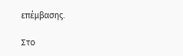επέμβασης.

Στο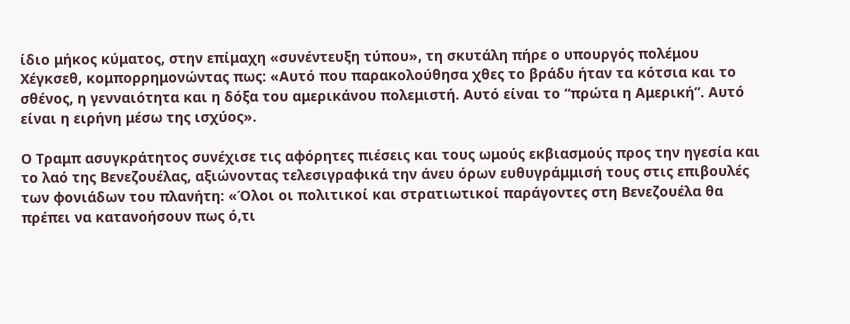ίδιο μήκος κύματος, στην επίμαχη «συνέντευξη τύπου», τη σκυτάλη πήρε ο υπουργός πολέμου Χέγκσεθ, κομπορρημονώντας πως: «Αυτό που παρακολούθησα χθες το βράδυ ήταν τα κότσια και το σθένος, η γενναιότητα και η δόξα του αμερικάνου πολεμιστή. Αυτό είναι το “πρώτα η Αμερική”. Αυτό είναι η ειρήνη μέσω της ισχύος».

Ο Τραμπ ασυγκράτητος συνέχισε τις αφόρητες πιέσεις και τους ωμούς εκβιασμούς προς την ηγεσία και το λαό της Βενεζουέλας, αξιώνοντας τελεσιγραφικά την άνευ όρων ευθυγράμμισή τους στις επιβουλές των φονιάδων του πλανήτη: «Όλοι οι πολιτικοί και στρατιωτικοί παράγοντες στη Βενεζουέλα θα πρέπει να κατανοήσουν πως ό,τι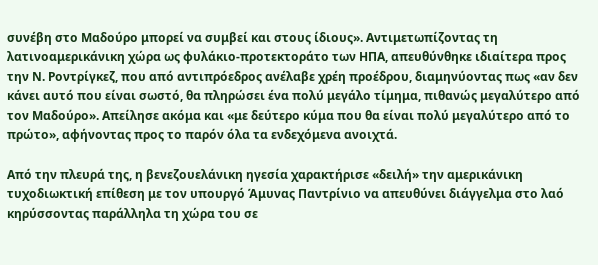συνέβη στο Μαδούρο μπορεί να συμβεί και στους ίδιους». Αντιμετωπίζοντας τη λατινοαμερικάνικη χώρα ως φυλάκιο-προτεκτοράτο των ΗΠΑ, απευθύνθηκε ιδιαίτερα προς την Ν. Ροντρίγκεζ, που από αντιπρόεδρος ανέλαβε χρέη προέδρου, διαμηνύοντας πως «αν δεν κάνει αυτό που είναι σωστό, θα πληρώσει ένα πολύ μεγάλο τίμημα, πιθανώς μεγαλύτερο από τον Μαδούρο». Απείλησε ακόμα και «με δεύτερο κύμα που θα είναι πολύ μεγαλύτερο από το πρώτο», αφήνοντας προς το παρόν όλα τα ενδεχόμενα ανοιχτά.

Από την πλευρά της, η βενεζουελάνικη ηγεσία χαρακτήρισε «δειλή» την αμερικάνικη τυχοδιωκτική επίθεση με τον υπουργό Άμυνας Παντρίνιο να απευθύνει διάγγελμα στο λαό κηρύσσοντας παράλληλα τη χώρα του σε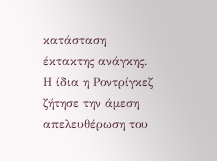κατάσταση έκτακτης ανάγκης. Η ίδια η Ροντρίγκεζ ζήτησε την άμεση απελευθέρωση του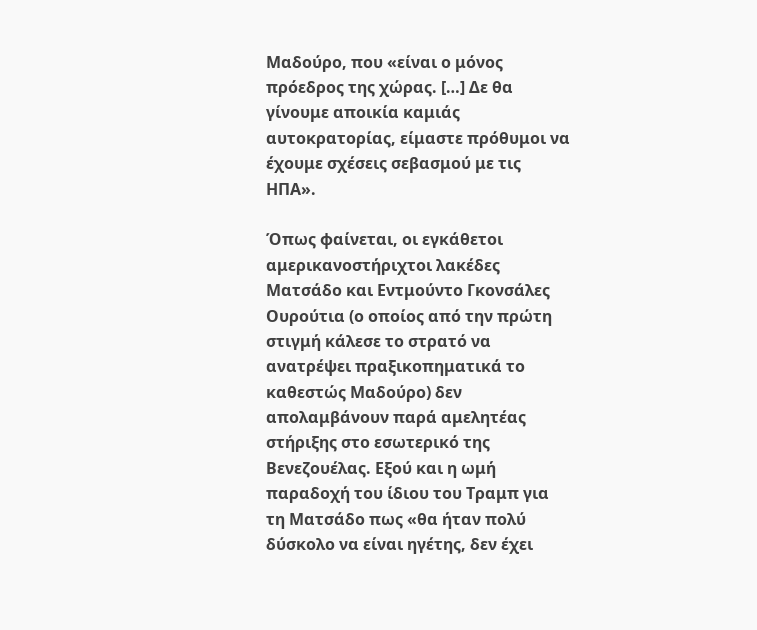Μαδούρο, που «είναι ο μόνος πρόεδρος της χώρας. […] Δε θα γίνουμε αποικία καμιάς αυτοκρατορίας, είμαστε πρόθυμοι να έχουμε σχέσεις σεβασμού με τις ΗΠΑ».

Όπως φαίνεται, οι εγκάθετοι αμερικανοστήριχτοι λακέδες Ματσάδο και Εντμούντο Γκονσάλες Ουρούτια (ο οποίος από την πρώτη στιγμή κάλεσε το στρατό να ανατρέψει πραξικοπηματικά το καθεστώς Μαδούρο) δεν απολαμβάνουν παρά αμελητέας στήριξης στο εσωτερικό της Βενεζουέλας. Εξού και η ωμή παραδοχή του ίδιου του Τραμπ για τη Ματσάδο πως «θα ήταν πολύ δύσκολο να είναι ηγέτης, δεν έχει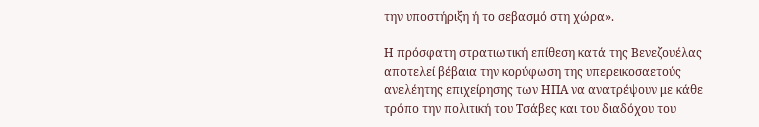την υποστήριξη ή το σεβασμό στη χώρα».

Η πρόσφατη στρατιωτική επίθεση κατά της Βενεζουέλας αποτελεί βέβαια την κορύφωση της υπερεικοσαετούς ανελέητης επιχείρησης των ΗΠΑ να ανατρέψουν με κάθε τρόπο την πολιτική του Τσάβες και του διαδόχου του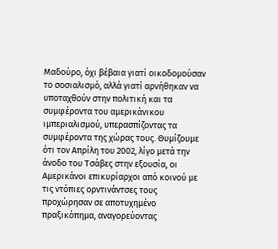Μαδούρο, όχι βέβαια γιατί οικοδομούσαν το σοσιαλισμό, αλλά γιατί αρνήθηκαν να υποταχθούν στην πολιτική και τα συμφέροντα του αμερικάνικου ιμπεριαλισμού, υπερασπίζοντας τα συμφέροντα της χώρας τους. Θυμίζουμε ότι τον Απρίλη του 2002, λίγο μετά την άνοδο του Τσάβες στην εξουσία, οι Αμερικάνοι επικυρίαρχοι από κοινού με τις ντόπιες ορντινάντσες τους προχώρησαν σε αποτυχημένο πραξικόπημα, αναγορεύοντας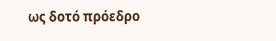ως δοτό πρόεδρο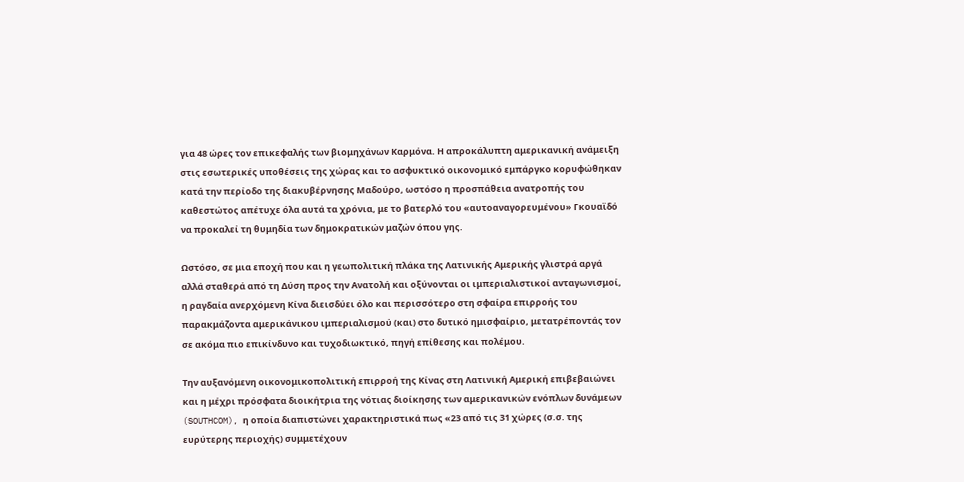για 48 ώρες τον επικεφαλής των βιομηχάνων Καρμόνα. Η απροκάλυπτη αμερικανική ανάμειξη στις εσωτερικές υποθέσεις της χώρας και το ασφυκτικό οικονομικό εμπάργκο κορυφώθηκαν κατά την περίοδο της διακυβέρνησης Μαδούρο, ωστόσο η προσπάθεια ανατροπής του καθεστώτος απέτυχε όλα αυτά τα χρόνια, με το βατερλό του «αυτοαναγορευμένου» Γκουαϊδό να προκαλεί τη θυμηδία των δημοκρατικών μαζών όπου γης.

Ωστόσο, σε μια εποχή που και η γεωπολιτική πλάκα της Λατινικής Αμερικής γλιστρά αργά αλλά σταθερά από τη Δύση προς την Ανατολή και οξύνονται οι ιμπεριαλιστικοί ανταγωνισμοί, η ραγδαία ανερχόμενη Κίνα διεισδύει όλο και περισσότερο στη σφαίρα επιρροής του παρακμάζοντα αμερικάνικου ιμπεριαλισμού (και) στο δυτικό ημισφαίριο, μετατρέποντάς τον σε ακόμα πιο επικίνδυνο και τυχοδιωκτικό, πηγή επίθεσης και πολέμου.

Την αυξανόμενη οικονομικοπολιτική επιρροή της Κίνας στη Λατινική Αμερική επιβεβαιώνει και η μέχρι πρόσφατα διοικήτρια της νότιας διοίκησης των αμερικανικών ενόπλων δυνάμεων (SOUTHCOM), η οποία διαπιστώνει χαρακτηριστικά πως «23 από τις 31 χώρες (σ.σ. της ευρύτερης περιοχής) συμμετέχουν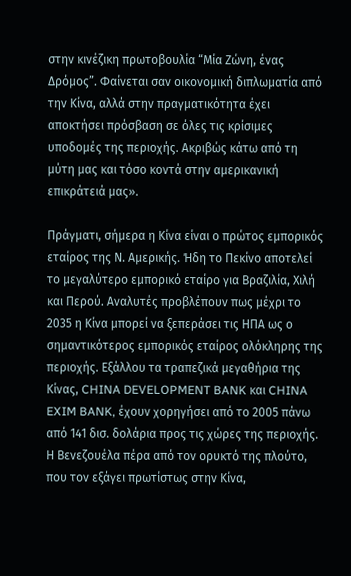στην κινέζικη πρωτοβουλία “Μία Ζώνη, ένας Δρόμος”. Φαίνεται σαν οικονομική διπλωματία από την Κίνα, αλλά στην πραγματικότητα έχει αποκτήσει πρόσβαση σε όλες τις κρίσιμες υποδομές της περιοχής. Ακριβώς κάτω από τη μύτη μας και τόσο κοντά στην αμερικανική επικράτειά μας».

Πράγματι, σήμερα η Κίνα είναι ο πρώτος εμπορικός εταίρος της Ν. Αμερικής. Ήδη το Πεκίνο αποτελεί το μεγαλύτερο εμπορικό εταίρο για Βραζιλία, Χιλή και Περού. Αναλυτές προβλέπουν πως μέχρι το 2035 η Κίνα μπορεί να ξεπεράσει τις ΗΠΑ ως ο σημαντικότερος εμπορικός εταίρος ολόκληρης της περιοχής. Εξάλλου τα τραπεζικά μεγαθήρια της Κίνας, CHINA DEVELOPMENT BANK και CHINA EXIM BANK, έχουν χορηγήσει από το 2005 πάνω από 141 δισ. δολάρια προς τις χώρες της περιοχής. Η Βενεζουέλα πέρα από τον ορυκτό της πλούτο, που τον εξάγει πρωτίστως στην Κίνα,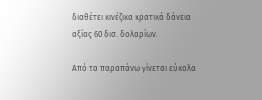διαθέτει κινέζικα κρατικά δάνεια αξίας 60 δισ. δολαρίων.

Από τα παραπάνω γίνεται εύκολα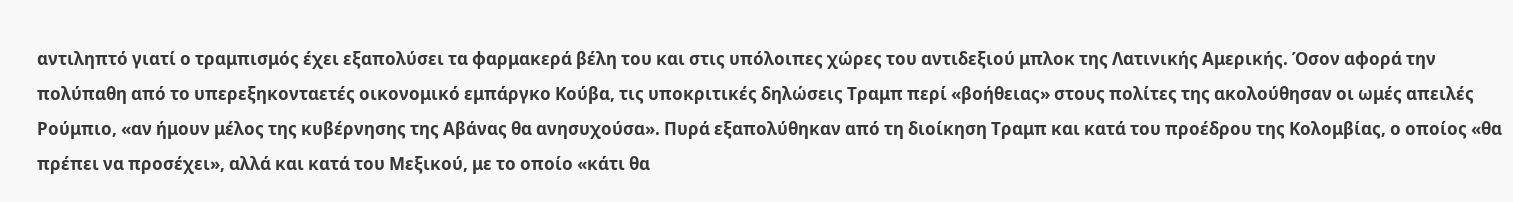αντιληπτό γιατί ο τραμπισμός έχει εξαπολύσει τα φαρμακερά βέλη του και στις υπόλοιπες χώρες του αντιδεξιού μπλοκ της Λατινικής Αμερικής. Όσον αφορά την πολύπαθη από το υπερεξηκονταετές οικονομικό εμπάργκο Κούβα, τις υποκριτικές δηλώσεις Τραμπ περί «βοήθειας» στους πολίτες της ακολούθησαν οι ωμές απειλές Ρούμπιο, «αν ήμουν μέλος της κυβέρνησης της Αβάνας θα ανησυχούσα». Πυρά εξαπολύθηκαν από τη διοίκηση Τραμπ και κατά του προέδρου της Κολομβίας, ο οποίος «θα πρέπει να προσέχει», αλλά και κατά του Μεξικού, με το οποίο «κάτι θα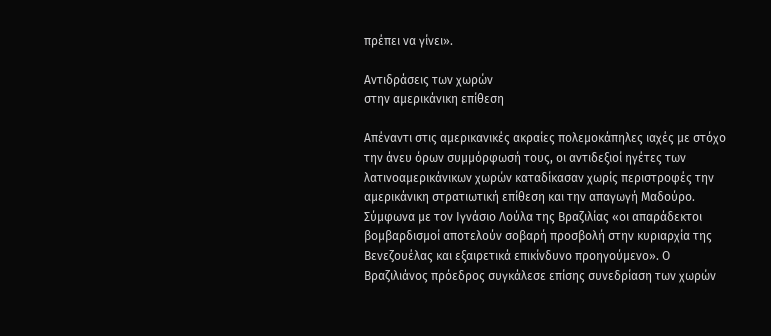πρέπει να γίνει».

Αντιδράσεις των χωρών
στην αμερικάνικη επίθεση

Απέναντι στις αμερικανικές ακραίες πολεμοκάπηλες ιαχές με στόχο την άνευ όρων συμμόρφωσή τους, οι αντιδεξιοί ηγέτες των λατινοαμερικάνικων χωρών καταδίκασαν χωρίς περιστροφές την αμερικάνικη στρατιωτική επίθεση και την απαγωγή Μαδούρο. Σύμφωνα με τον Ιγνάσιο Λούλα της Βραζιλίας «οι απαράδεκτοι βομβαρδισμοί αποτελούν σοβαρή προσβολή στην κυριαρχία της Βενεζουέλας και εξαιρετικά επικίνδυνο προηγούμενο». Ο Βραζιλιάνος πρόεδρος συγκάλεσε επίσης συνεδρίαση των χωρών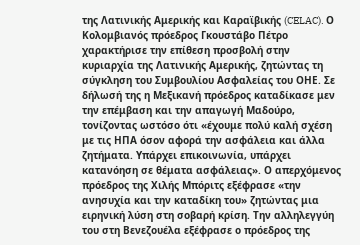της Λατινικής Αμερικής και Καραϊβικής (CELAC). Ο Κολομβιανός πρόεδρος Γκουστάβο Πέτρο χαρακτήρισε την επίθεση προσβολή στην κυριαρχία της Λατινικής Αμερικής, ζητώντας τη σύγκληση του Συμβουλίου Ασφαλείας του ΟΗΕ. Σε δήλωσή της η Μεξικανή πρόεδρος καταδίκασε μεν την επέμβαση και την απαγωγή Μαδούρο, τονίζοντας ωστόσο ότι «έχουμε πολύ καλή σχέση με τις ΗΠΑ όσον αφορά την ασφάλεια και άλλα ζητήματα. Υπάρχει επικοινωνία, υπάρχει κατανόηση σε θέματα ασφάλειας». Ο απερχόμενος πρόεδρος της Χιλής Μπόριτς εξέφρασε «την ανησυχία και την καταδίκη του» ζητώντας μια ειρηνική λύση στη σοβαρή κρίση. Την αλληλεγγύη του στη Βενεζουέλα εξέφρασε ο πρόεδρος της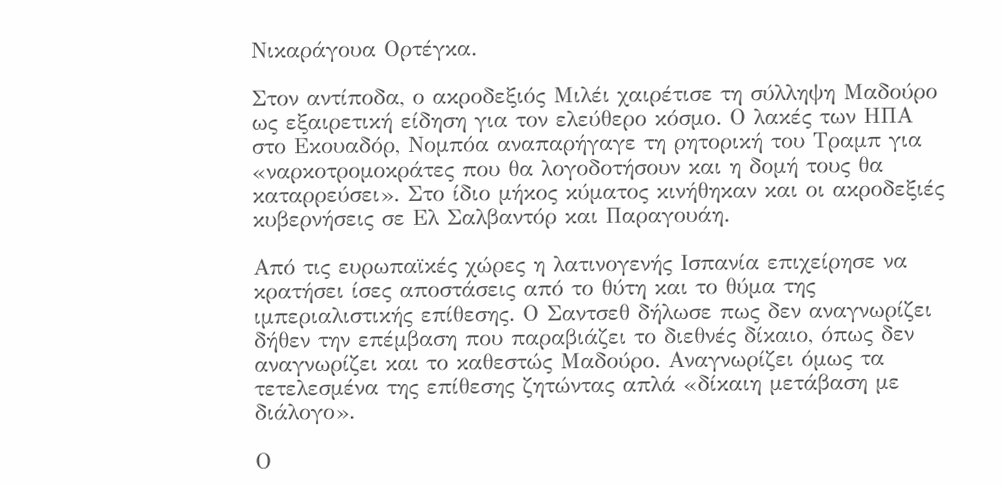Νικαράγουα Ορτέγκα.

Στον αντίποδα, ο ακροδεξιός Μιλέι χαιρέτισε τη σύλληψη Μαδούρο ως εξαιρετική είδηση για τον ελεύθερο κόσμο. Ο λακές των ΗΠΑ στο Εκουαδόρ, Νομπόα αναπαρήγαγε τη ρητορική του Τραμπ για «ναρκοτρομοκράτες που θα λογοδοτήσουν και η δομή τους θα καταρρεύσει». Στο ίδιο μήκος κύματος κινήθηκαν και οι ακροδεξιές κυβερνήσεις σε Ελ Σαλβαντόρ και Παραγουάη.

Από τις ευρωπαϊκές χώρες η λατινογενής Ισπανία επιχείρησε να κρατήσει ίσες αποστάσεις από το θύτη και το θύμα της ιμπεριαλιστικής επίθεσης. Ο Σαντσεθ δήλωσε πως δεν αναγνωρίζει δήθεν την επέμβαση που παραβιάζει το διεθνές δίκαιο, όπως δεν αναγνωρίζει και το καθεστώς Μαδούρο. Αναγνωρίζει όμως τα τετελεσμένα της επίθεσης ζητώντας απλά «δίκαιη μετάβαση με διάλογο».

Ο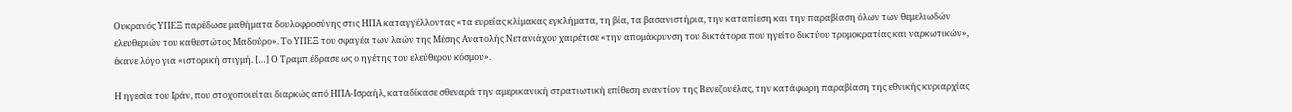Ουκρανός ΥΠΕΞ παρέδωσε μαθήματα δουλοφροσύνης στις ΗΠΑ καταγγέλλοντας «τα ευρείας κλίμακας εγκλήματα, τη βία, τα βασανιστήρια, την καταπίεση και την παραβίαση όλων των θεμελιωδών ελευθεριών του καθεστώτος Μαδούρο». Το ΥΠΕΞ του σφαγέα των λαών της Μέσης Ανατολής Νετανιάχου χαιρέτισε «την απομάκρυνση του δικτάτορα που ηγείτο δικτύου τρομοκρατίας και ναρκωτικών», έκανε λόγο για «ιστορική στιγμή. […] Ο Τραμπ έδρασε ως ο ηγέτης του ελεύθερου κόσμου».

Η ηγεσία του Ιράν, που στοχοποιείται διαρκώς από ΗΠΑ-Ισραήλ, καταδίκασε σθεναρά την αμερικανική στρατιωτική επίθεση εναντίον της Βενεζουέλας, την κατάφωρη παραβίαση της εθνικής κυριαρχίας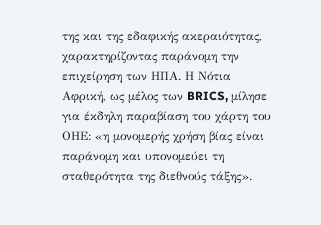της και της εδαφικής ακεραιότητας, χαρακτηρίζοντας παράνομη την επιχείρηση των ΗΠΑ. Η Νότια Αφρική, ως μέλος των BRICS, μίλησε για έκδηλη παραβίαση του χάρτη του ΟΗΕ: «η μονομερής χρήση βίας είναι παράνομη και υπονομεύει τη σταθερότητα της διεθνούς τάξης».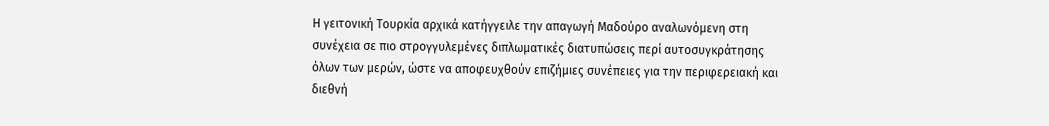Η γειτονική Τουρκία αρχικά κατήγγειλε την απαγωγή Μαδούρο αναλωνόμενη στη συνέχεια σε πιο στρογγυλεμένες διπλωματικές διατυπώσεις περί αυτοσυγκράτησης όλων των μερών, ώστε να αποφευχθούν επιζήμιες συνέπειες για την περιφερειακή και διεθνή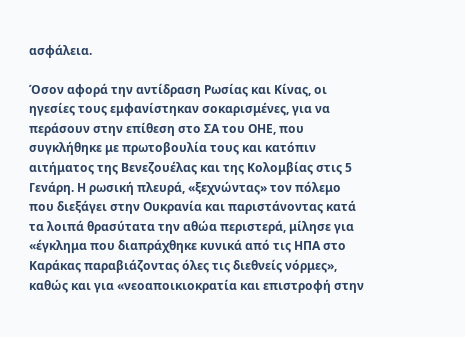ασφάλεια.

Όσον αφορά την αντίδραση Ρωσίας και Κίνας, οι ηγεσίες τους εμφανίστηκαν σοκαρισμένες, για να περάσουν στην επίθεση στο ΣΑ του ΟΗΕ, που συγκλήθηκε με πρωτοβουλία τους και κατόπιν αιτήματος της Βενεζουέλας και της Κολομβίας στις 5 Γενάρη. Η ρωσική πλευρά, «ξεχνώντας» τον πόλεμο που διεξάγει στην Ουκρανία και παριστάνοντας κατά τα λοιπά θρασύτατα την αθώα περιστερά, μίλησε για «έγκλημα που διαπράχθηκε κυνικά από τις ΗΠΑ στο Καράκας παραβιάζοντας όλες τις διεθνείς νόρμες», καθώς και για «νεοαποικιοκρατία και επιστροφή στην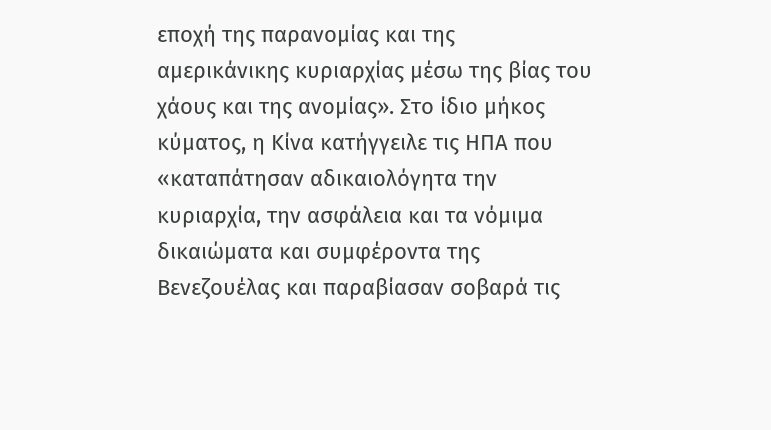εποχή της παρανομίας και της αμερικάνικης κυριαρχίας μέσω της βίας του χάους και της ανομίας». Στο ίδιο μήκος κύματος, η Κίνα κατήγγειλε τις ΗΠΑ που «καταπάτησαν αδικαιολόγητα την κυριαρχία, την ασφάλεια και τα νόμιμα δικαιώματα και συμφέροντα της Βενεζουέλας και παραβίασαν σοβαρά τις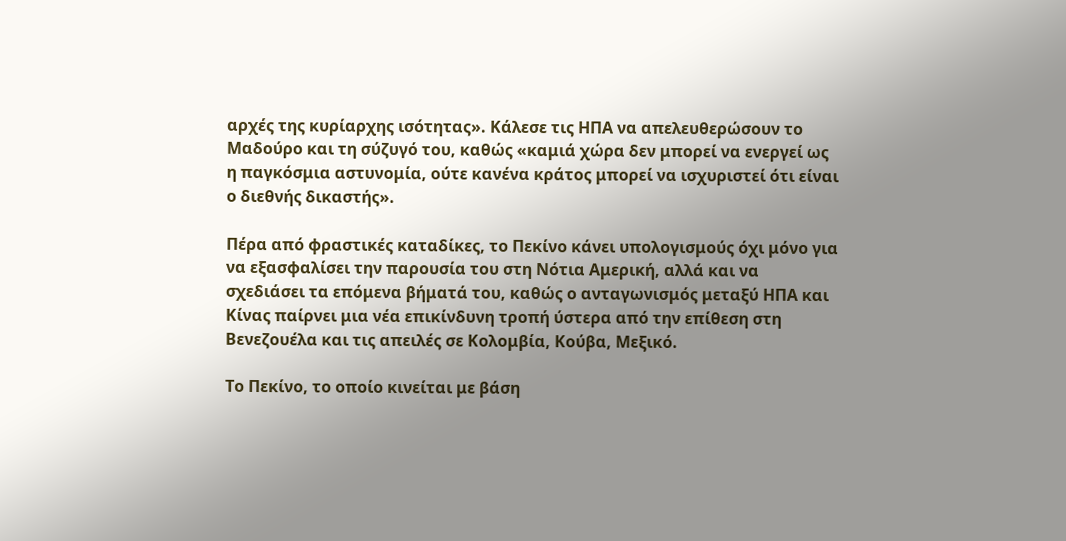αρχές της κυρίαρχης ισότητας». Κάλεσε τις ΗΠΑ να απελευθερώσουν το Μαδούρο και τη σύζυγό του, καθώς «καμιά χώρα δεν μπορεί να ενεργεί ως η παγκόσμια αστυνομία, ούτε κανένα κράτος μπορεί να ισχυριστεί ότι είναι ο διεθνής δικαστής».

Πέρα από φραστικές καταδίκες, το Πεκίνο κάνει υπολογισμούς όχι μόνο για να εξασφαλίσει την παρουσία του στη Νότια Αμερική, αλλά και να σχεδιάσει τα επόμενα βήματά του, καθώς ο ανταγωνισμός μεταξύ ΗΠΑ και Κίνας παίρνει μια νέα επικίνδυνη τροπή ύστερα από την επίθεση στη Βενεζουέλα και τις απειλές σε Κολομβία, Κούβα, Μεξικό.

Το Πεκίνο, το οποίο κινείται με βάση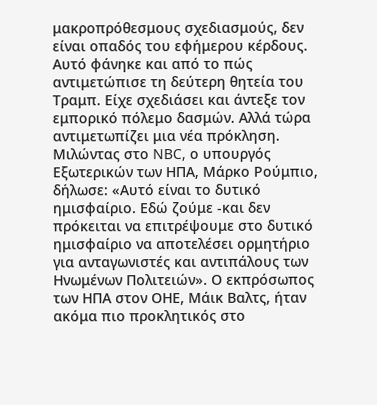μακροπρόθεσμους σχεδιασμούς, δεν είναι οπαδός του εφήμερου κέρδους. Αυτό φάνηκε και από το πώς αντιμετώπισε τη δεύτερη θητεία του Τραμπ. Είχε σχεδιάσει και άντεξε τον εμπορικό πόλεμο δασμών. Αλλά τώρα αντιμετωπίζει μια νέα πρόκληση. Μιλώντας στο NBC, ο υπουργός Εξωτερικών των ΗΠΑ, Μάρκο Ρούμπιο, δήλωσε: «Αυτό είναι το δυτικό ημισφαίριο. Εδώ ζούμε -και δεν πρόκειται να επιτρέψουμε στο δυτικό ημισφαίριο να αποτελέσει ορμητήριο για ανταγωνιστές και αντιπάλους των Ηνωμένων Πολιτειών». Ο εκπρόσωπος των ΗΠΑ στον ΟΗΕ, Μάικ Βαλτς, ήταν ακόμα πιο προκλητικός στο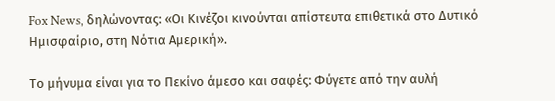Fox News, δηλώνοντας: «Οι Κινέζοι κινούνται απίστευτα επιθετικά στο Δυτικό Ημισφαίριο, στη Νότια Αμερική».

Το μήνυμα είναι για το Πεκίνο άμεσο και σαφές: Φύγετε από την αυλή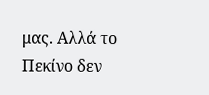μας. Αλλά το Πεκίνο δεν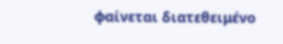φαίνεται διατεθειμένο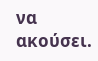να ακούσει.